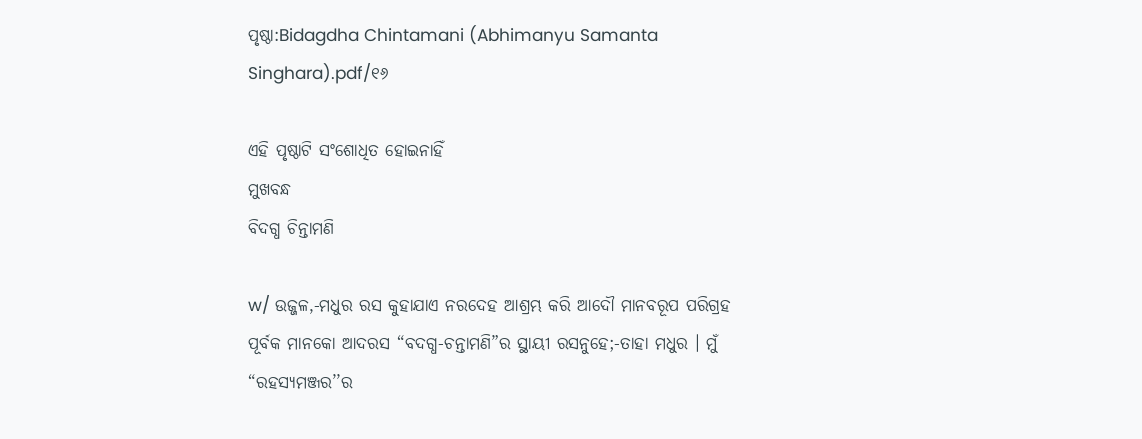ପୃଷ୍ଠା:Bidagdha Chintamani (Abhimanyu Samanta Singhara).pdf/୧୬

ଏହି ପୃଷ୍ଠାଟି ସଂଶୋଧିତ ହୋଇନାହିଁ
ମୁଖବନ୍ଧ
ବିଦଗ୍ଧ ଚିନ୍ତାମଣି

w/ ଉଜ୍ଜଳ,-ମଧୁର ରସ କୁହାଯାଏ ନରଦେହ ଆଶ୍ରମ୍ଭ କରି ଆଦୌ ମାନବରୂପ ପରିଗ୍ରହ ପୂର୍ବକ ମାନକୋ ଆଦରସ “ବଦଗ୍ଧ-ଚନ୍ତାମଣି”ର ସ୍ଥାୟୀ ରସନୁହେ;-ତାହା ମଧୁର । ମୁଁ “ରହସ୍ୟମଞ୍ଜର’’ର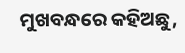ମୁଖବନ୍ଧରେ କହିଅଛୁ,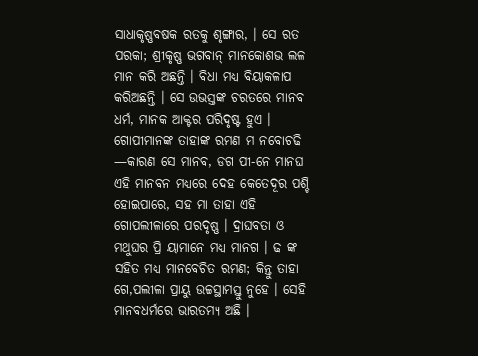ସାଧାକୃଷ୍ଣବଷକ ରତକୁ ଶୃଙ୍ଗାର, । ସେ ରତ ପରକା; ଶ୍ରୀକୃଷ୍ଣ ଭଗବାନ୍ ମାନକୋଶଭ ଲଳ ମାନ କରି ଅଛନ୍ତି । ବିଧା ମଧ୍ୟ ବିୟାକଳାପ କରିଅଛନ୍ତି । ସେ ଉଭସ୍ତଙ୍କ ଚରତରେ ମାନବ ଧର୍ମ, ମାନକ ଆକ୍ଟର ପରିଦୃଷ୍ଟ ହୁଏ । ଗୋପୀମାନଙ୍କ ତାହାଙ୍କ ରମଣ ମ ନବୋଚଢି —କାରଣ ସେ ମାନବ, ଡଗ ପୀ-ନେ ମାନଘ ଏହି ମାନବନ ମଧ୍ୟରେ ଦେହ କେତେଦୂର ପଶ୍ଚି ହୋଇପାରେ, ସହ ମା ତାହା ଏହି ଗୋପଲୀଳାରେ ପରଦୃଷ୍ଣ । ଦ୍ରାଘବତା ଓ ମଥୁଘର ପ୍ରି ୟାମାନେ ମଧ୍ୟ ମାନଗ । ଢ ଙ୍କ ସହିତ ମଧ୍ୟ ମାନବେଚିତ ରମଣ; କିନ୍ତୁ ତାହା ଗେ,ପଲୀଳା ପ୍ରାୟୁ ଉଚ୍ଚସ୍ଥାମସ୍ତୁ ନୁହେ । ସେହି ମାନବଧର୍ମରେ ଭାରତମ୍ୟ ଅଛି ।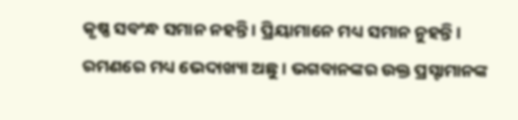କୃଷ୍ଣ ସବଂନ୍ଧ ସମାନ ନହନ୍ତି । ପ୍ରିୟାମାନେ ମଧ୍ୟ ସମାନ ନୁହନ୍ତି । ରମଣରେ ମଧ୍ୟ ଭେଦାଖ୍ୟା ଅଛୁ । ଭଗବାନଙ୍କର ଉକ୍ତ ପ୍ରସ୍ଟାମାନଙ୍କ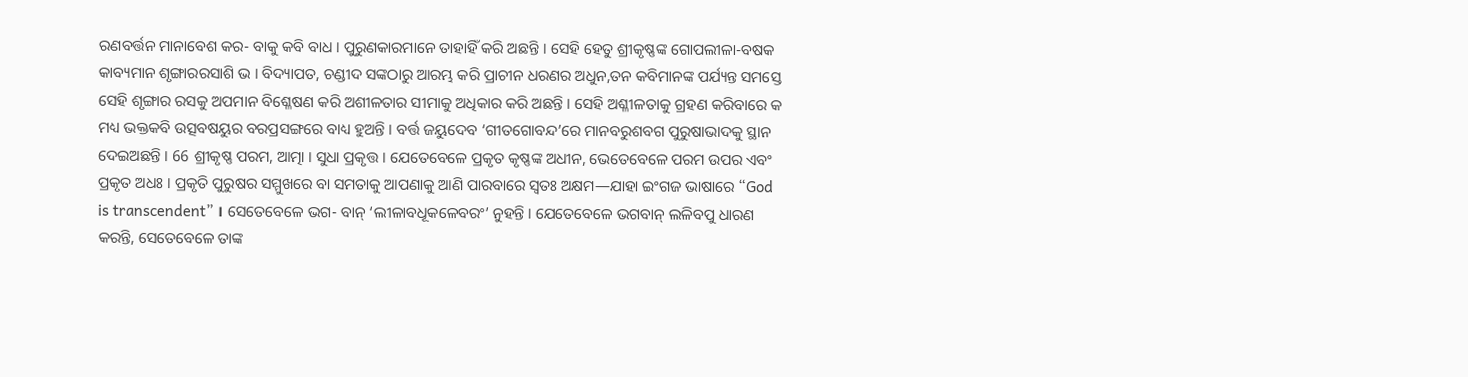ରଣବର୍ତ୍ତନ ମାନାବେଶ କର- ବାକୁ କବି ବାଧ । ପୁରୁଣକାରମାନେ ତାହାହିଁ କରି ଅଛନ୍ତି । ସେହି ହେତୁ ଶ୍ରୀକୃଷ୍ଣଙ୍କ ଗୋପଲୀଳା-ବଷକ କାବ୍ୟମାନ ଶୃଙ୍ଗାରରସାଶି ଭ । ବିଦ୍ୟାପତ, ଚଣ୍ଡୀଦ ସଙ୍କଠାରୁ ଆରମ୍ଭ କରି ପ୍ରାଚୀନ ଧରଣର ଅଧୁନ,ତନ କବିମାନଙ୍କ ପର୍ଯ୍ୟନ୍ତ ସମସ୍ତେ ସେହି ଶୃଙ୍ଗାର ରସକୁ ଅପମାନ ବିଶ୍ଳେଷଣ କରି ଅଶୀଳତାର ସୀମାକୁ ଅଧିକାର କରି ଅଛନ୍ତି । ସେହି ଅଶ୍ଳୀଳତାକୁ ଗ୍ରହଣ କରିବାରେ କ ମଧ୍ୟ ଭକ୍ତକବି ଉତ୍ସବଷୟୁର ବରପ୍ରସଙ୍ଗରେ ବାଧ୍ୟ ହୁଅନ୍ତି । ବର୍ତ୍ତ ଜୟୁଦେବ ‘ଗୀତଗୋବନ୍ଦ’ରେ ମାନବରୁଶବଗ ପୁରୁଷାଭାଦକୁ ସ୍ଥାନ ଦେଇଅଛନ୍ତି । 66 ଶ୍ରୀକୃଷ୍ଣ ପରମ, ଆତ୍ମା । ସୁଧା ପ୍ରକୃତ୍ତ । ଯେତେବେଳେ ପ୍ରକୃତ କୃଷ୍ଣଙ୍କ ଅଧୀନ, ଭେତେବେଳେ ପରମ ଉପର ଏବଂ ପ୍ରକୃତ ଅଧଃ । ପ୍ରକୃତି ପୁରୁଷର ସମ୍ମୁଖରେ ବା ସମତାକୁ ଆପଣାକୁ ଆଣି ପାରବାରେ ସ୍ଵତଃ ଅକ୍ଷମ—ଯାହା ଇଂଗଜ ଭାଷାରେ “God is transcendent” । ସେତେବେଳେ ଭଗ- ବାନ୍ ‘ଲୀଳାବଧୂକଳେବରଂ’ ନୁହନ୍ତି । ଯେତେବେଳେ ଭଗବାନ୍ ଲଳିବପୁ ଧାରଣ କରନ୍ତି, ସେତେବେଳେ ତାଙ୍କ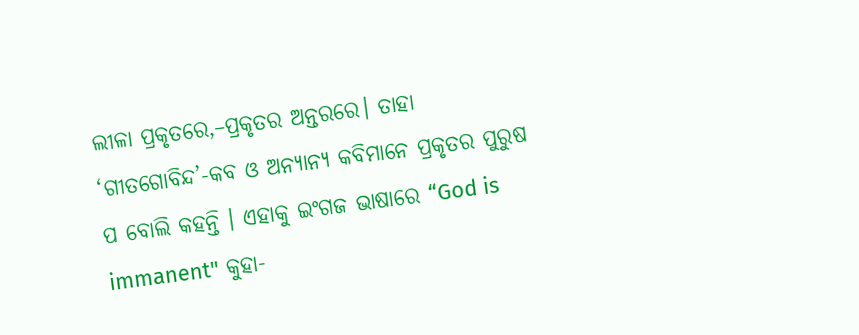ଲୀଳା ପ୍ରକୃତରେ,–ପ୍ରକୃତର ଅନ୍ତରରେ। ତାହା ‘ଗୀତଗୋବିନ୍ଦ’-କବ ଓ ଅନ୍ୟାନ୍ୟ କବିମାନେ ପ୍ରକୃତର ପୁରୁଷ ପ ବୋଲି କହନ୍ତି । ଏହାକୁ ଇଂଗଜ ଭାଷାରେ “God is immanent" କୁହା-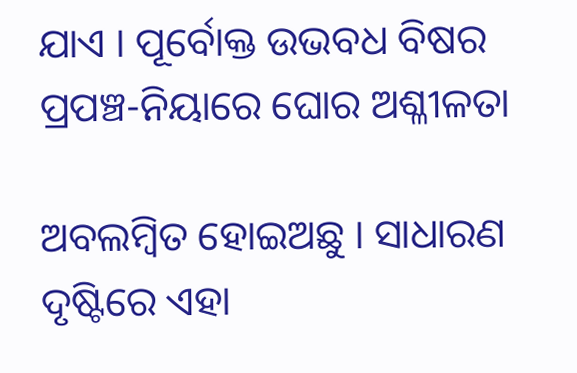ଯାଏ । ପୂର୍ବୋକ୍ତ ଉଭବଧ ବିଷର ପ୍ରପଞ୍ଚ-ନିୟାରେ ଘୋର ଅଶ୍ଳୀଳତା

ଅବଲମ୍ବିତ ହୋଇଅଛୁ । ସାଧାରଣ ଦୃଷ୍ଟିରେ ଏହା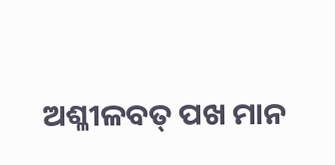ଅଶ୍ଳୀଳବତ୍ ପଖ ମାନ